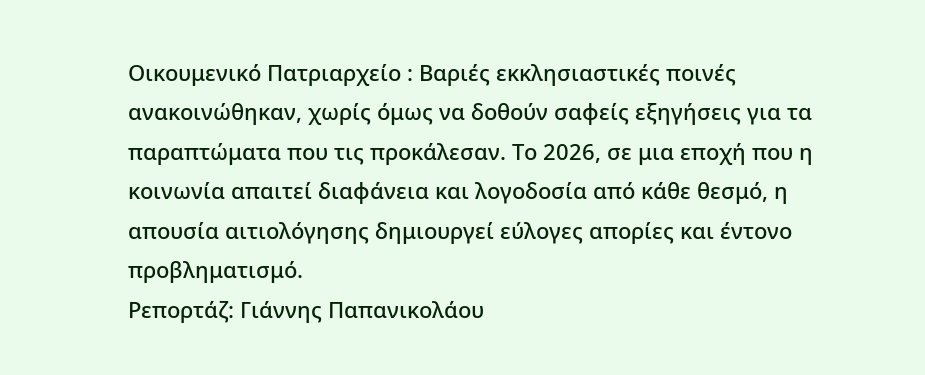Οικουμενικό Πατριαρχείο : Βαριές εκκλησιαστικές ποινές ανακοινώθηκαν, χωρίς όμως να δοθούν σαφείς εξηγήσεις για τα παραπτώματα που τις προκάλεσαν. Το 2026, σε μια εποχή που η κοινωνία απαιτεί διαφάνεια και λογοδοσία από κάθε θεσμό, η απουσία αιτιολόγησης δημιουργεί εύλογες απορίες και έντονο προβληματισμό.
Ρεπορτάζ: Γιάννης Παπανικολάου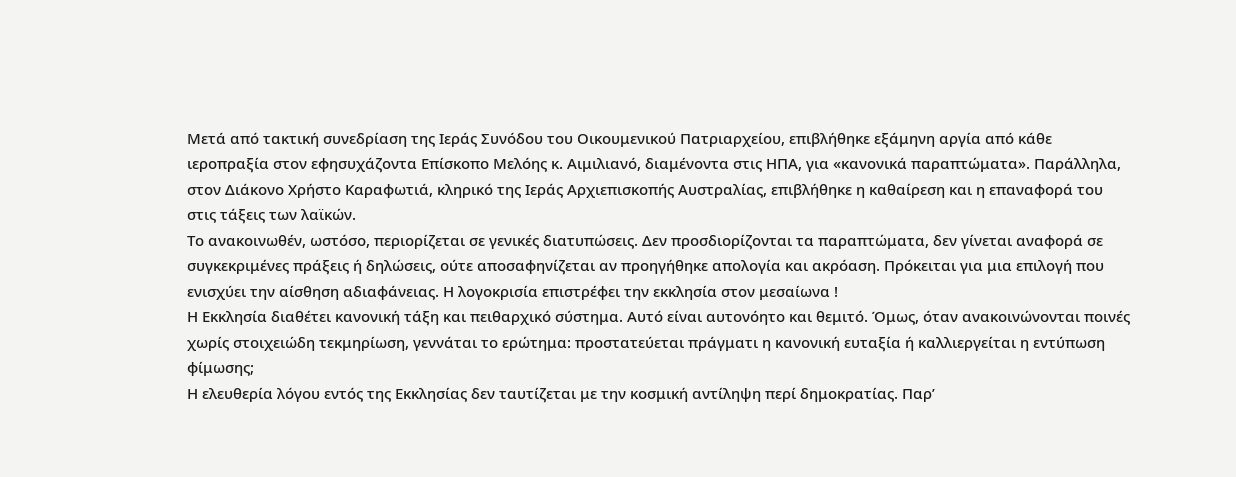Μετά από τακτική συνεδρίαση της Ιεράς Συνόδου του Οικουμενικού Πατριαρχείου, επιβλήθηκε εξάμηνη αργία από κάθε ιεροπραξία στον εφησυχάζοντα Επίσκοπο Μελόης κ. Αιμιλιανό, διαμένοντα στις ΗΠΑ, για «κανονικά παραπτώματα». Παράλληλα, στον Διάκονο Χρήστο Καραφωτιά, κληρικό της Ιεράς Αρχιεπισκοπής Αυστραλίας, επιβλήθηκε η καθαίρεση και η επαναφορά του στις τάξεις των λαϊκών.
Το ανακοινωθέν, ωστόσο, περιορίζεται σε γενικές διατυπώσεις. Δεν προσδιορίζονται τα παραπτώματα, δεν γίνεται αναφορά σε συγκεκριμένες πράξεις ή δηλώσεις, ούτε αποσαφηνίζεται αν προηγήθηκε απολογία και ακρόαση. Πρόκειται για μια επιλογή που ενισχύει την αίσθηση αδιαφάνειας. Η λογοκρισία επιστρέφει την εκκλησία στον μεσαίωνα !
Η Εκκλησία διαθέτει κανονική τάξη και πειθαρχικό σύστημα. Αυτό είναι αυτονόητο και θεμιτό. Όμως, όταν ανακοινώνονται ποινές χωρίς στοιχειώδη τεκμηρίωση, γεννάται το ερώτημα: προστατεύεται πράγματι η κανονική ευταξία ή καλλιεργείται η εντύπωση φίμωσης;
Η ελευθερία λόγου εντός της Εκκλησίας δεν ταυτίζεται με την κοσμική αντίληψη περί δημοκρατίας. Παρ’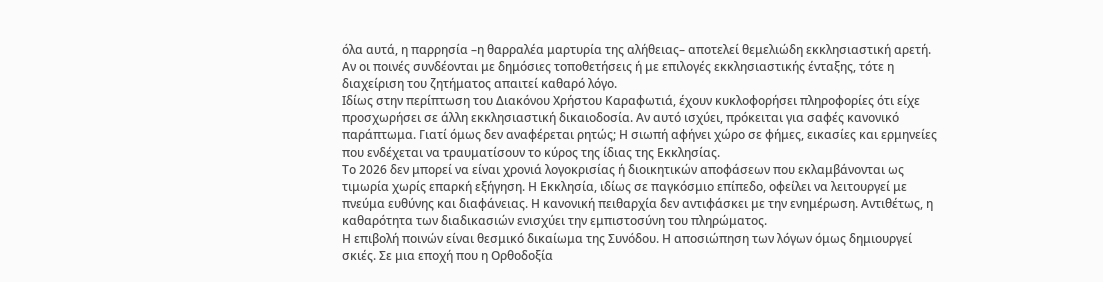όλα αυτά, η παρρησία –η θαρραλέα μαρτυρία της αλήθειας– αποτελεί θεμελιώδη εκκλησιαστική αρετή. Αν οι ποινές συνδέονται με δημόσιες τοποθετήσεις ή με επιλογές εκκλησιαστικής ένταξης, τότε η διαχείριση του ζητήματος απαιτεί καθαρό λόγο.
Ιδίως στην περίπτωση του Διακόνου Χρήστου Καραφωτιά, έχουν κυκλοφορήσει πληροφορίες ότι είχε προσχωρήσει σε άλλη εκκλησιαστική δικαιοδοσία. Αν αυτό ισχύει, πρόκειται για σαφές κανονικό παράπτωμα. Γιατί όμως δεν αναφέρεται ρητώς; Η σιωπή αφήνει χώρο σε φήμες, εικασίες και ερμηνείες που ενδέχεται να τραυματίσουν το κύρος της ίδιας της Εκκλησίας.
Το 2026 δεν μπορεί να είναι χρονιά λογοκρισίας ή διοικητικών αποφάσεων που εκλαμβάνονται ως τιμωρία χωρίς επαρκή εξήγηση. Η Εκκλησία, ιδίως σε παγκόσμιο επίπεδο, οφείλει να λειτουργεί με πνεύμα ευθύνης και διαφάνειας. Η κανονική πειθαρχία δεν αντιφάσκει με την ενημέρωση. Αντιθέτως, η καθαρότητα των διαδικασιών ενισχύει την εμπιστοσύνη του πληρώματος.
Η επιβολή ποινών είναι θεσμικό δικαίωμα της Συνόδου. Η αποσιώπηση των λόγων όμως δημιουργεί σκιές. Σε μια εποχή που η Ορθοδοξία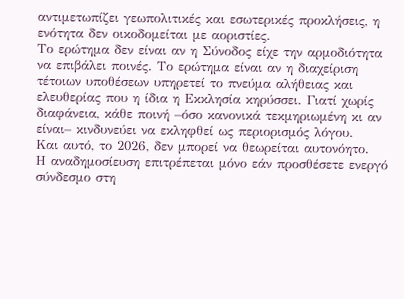αντιμετωπίζει γεωπολιτικές και εσωτερικές προκλήσεις, η ενότητα δεν οικοδομείται με αοριστίες.
Το ερώτημα δεν είναι αν η Σύνοδος είχε την αρμοδιότητα να επιβάλει ποινές. Το ερώτημα είναι αν η διαχείριση τέτοιων υποθέσεων υπηρετεί το πνεύμα αλήθειας και ελευθερίας που η ίδια η Εκκλησία κηρύσσει. Γιατί χωρίς διαφάνεια, κάθε ποινή –όσο κανονικά τεκμηριωμένη κι αν είναι– κινδυνεύει να εκληφθεί ως περιορισμός λόγου.
Και αυτό, το 2026, δεν μπορεί να θεωρείται αυτονόητο.
Η αναδημοσίευση επιτρέπεται μόνο εάν προσθέσετε ενεργό σύνδεσμο στη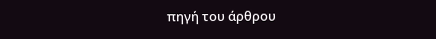πηγή του άρθρου